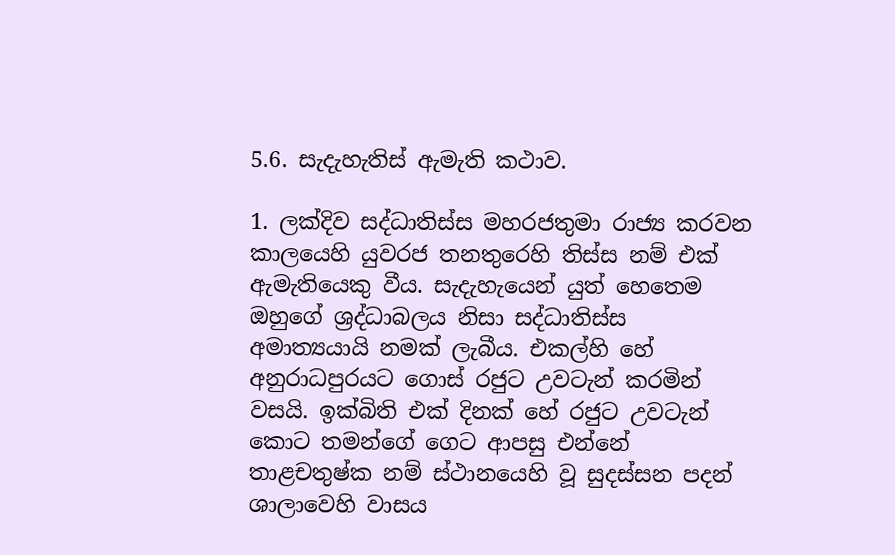5.6. සැදැහැතිස් ඇමැති කථාව.

1. ලක්දිව සද්ධාතිස්ස මහරජතුමා රාජ්‍ය කරවන කාලයෙහි යුවරජ තනතුරෙහි තිස්ස නම් එක් ඇමැතියෙකු වීය. සැදැහැයෙන් යුත් හෙතෙම ඔහුගේ ශ්‍ර‍ද්ධාබලය නිසා සද්ධාතිස්ස අමාත්‍යයායි නමක් ලැබීය. එකල්හි හේ අනුරාධපුරයට ගොස් රජුට උවටැන් කරමින් වසයි. ඉක්බිති එක් දිනක් හේ රජුට උවටැන් කොට තමන්ගේ ගෙට ආපසු එන්නේ තාළචතුෂ්ක නම් ස්ථානයෙහි වූ සුදස්සන පදන් ශාලාවෙහි වාසය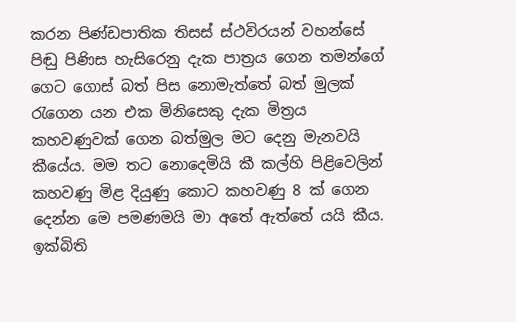කරන පිණ්ඩපාතික තිසස් ස්ථවිරයන් වහන්සේ පිඬු පිණිස හැසිරෙනු දැක පාත්‍ර‍ය ගෙන තමන්ගේ ගෙට ගොස් බත් පිස නොමැත්තේ බත් මුලක් රැගෙන යන එක මිනිසෙකු දැක මිත්‍ර‍ය කහවණුවක් ගෙන බත්මුල මට දෙනු මැනවයි කීයේය. මම තට නොදෙමියි කී කල්හි පිළිවෙලින් කහවණු මිළ දියුණු කොට කහවණු 8 ක් ගෙන දෙන්න මෙ පමණමයි මා අතේ ඇත්තේ යයි කීය. ඉක්බිති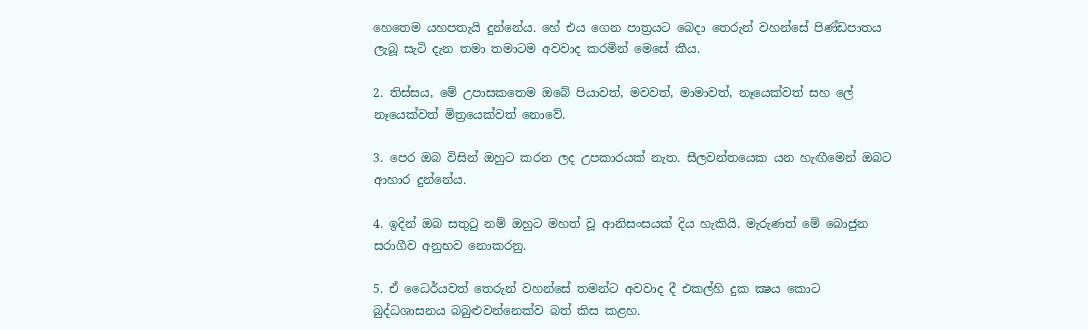හෙතෙම යහපතැයි දුන්නේය. හේ එය ගෙන පාත්‍ර‍යට බෙදා තෙරුන් වහන්සේ පිණ්ඩපාතය ලැබූ සැටි දැන තමා තමාටම අවවාද කරමින් මෙසේ කීය.

2. තිස්සය, මේ උපාසකතෙම ඔබේ පියාවත්, මවවත්, මාමාවත්, නෑයෙක්වත් සහ ලේ නෑයෙක්වත් මිත්‍රයෙක්වත් නොවේ.

3. පෙර ඔබ විසින් ඔහුට කරන ලද උපකාරයක් නැත. සීලවන්තයෙක යන හැඟීමෙන් ඔබට ආහාර දුන්නේය.

4. ඉදින් ඔබ සතුටු නම් ඔහුට මහත් වූ ආනිසංසයක් දිය හැකියි. මැරුණත් මේ බොජුන සරාගීව අනුභව නොකරනු.

5. ඒ ධෛර්යවත් තෙරුන් වහන්සේ තමන්ට අවවාද දී එකල්හි දුක ක්‍ෂය කොට බුද්ධශාසනය බබුළුවන්නෙක්ව බත් කිස කළහ.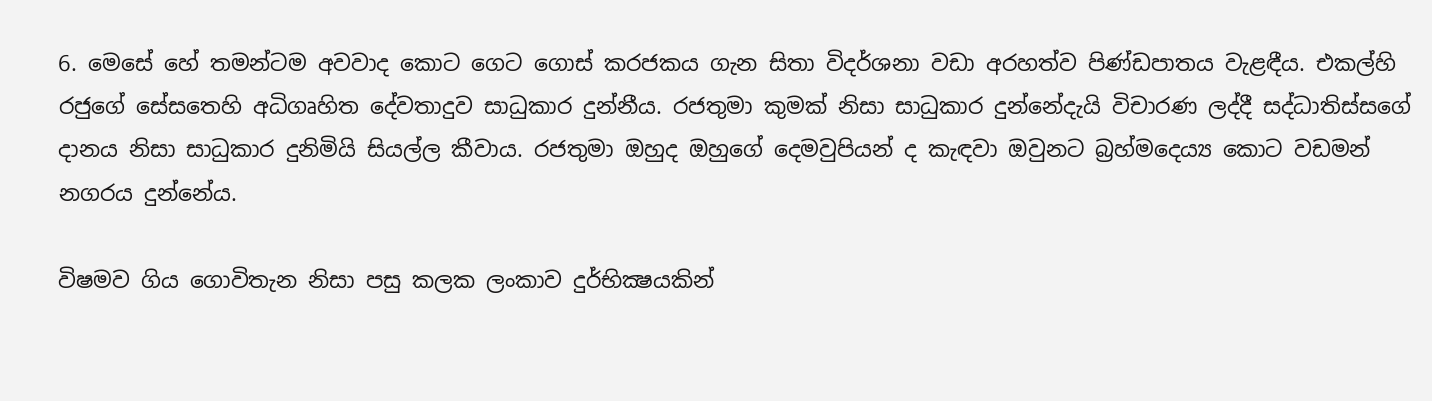6. මෙසේ හේ තමන්ටම අවවාද කොට ගෙට ගොස් කරජකය ගැන සිතා විදර්ශනා වඩා අරහත්ව පිණ්ඩපාතය වැළඳීය. එකල්හි රජුගේ සේසතෙහි අධිගෘහිත දේවතාදුව සාධුකාර දුන්නීය. රජතුමා කුමක් නිසා සාධුකාර දුන්නේදැයි විචාරණ ලද්දී සද්ධාතිස්සගේ දානය නිසා සාධුකාර දුනිමියි සියල්ල කීවාය. රජතුමා ඔහුද ඔහුගේ දෙමවුපියන් ද කැඳවා ඔවුනට බ්‍ර‍හ්මදෙය්‍ය කොට වඩමන් නගරය දුන්නේය.

විෂමව ගිය ගොවිතැන නිසා පසු කලක ලංකාව දුර්භික්‍ෂයකින්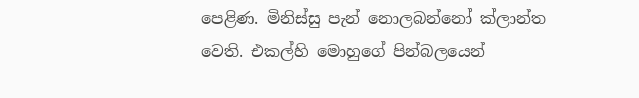පෙළිණ. මිනිස්සු පැන් නොලබන්නෝ ක්ලාන්ත වෙති. එකල්හි මොහුගේ පින්බලයෙන්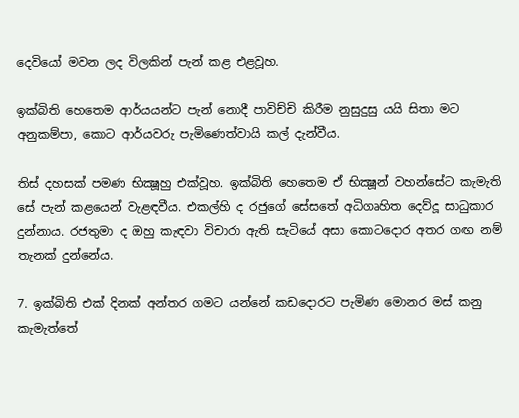දෙවියෝ මවන ලද විලකින් පැන් කළ එළවූහ.

ඉක්බිති හෙතෙම ආර්යයන්ට පැන් නොදී පාවිච්චි කිරීම නුසුදුසු යයි සිතා මට අනුකම්පා, කොට ආර්යවරු පැමිණෙත්වායි කල් දැන්වීය.

තිස් දහසක් පමණ භික්‍ෂූහු එක්වූහ. ඉක්බිති හෙතෙම ඒ භික්‍ෂූන් වහන්සේට කැමැති සේ පැන් කළයෙන් වැළඳවීය. එකල්හි ද රජුගේ සේසතේ අධිගෘහිත දෙව්දූ සාධුකාර දුන්නාය. රජතුමා ද ඔහු කැඳවා විචාරා ඇති සැටියේ අසා කොටදොර අතර ගඟ නම් තැනක් දුන්නේය.

7. ඉක්බිති එක් දිනක් අන්තර ගමට යන්නේ කඩදොරට පැමිණ මොනර මස් කනු කැමැත්තේ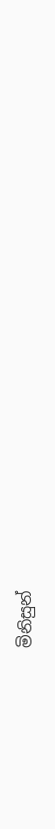මිනිසුන්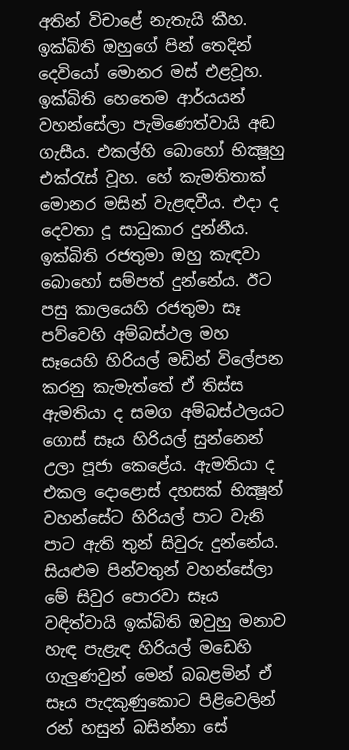අතින් විචාළේ නැතැයි කීහ. ඉක්බිති ඔහුගේ පින් තෙදින් දෙවියෝ මොනර මස් එළවූහ. ඉක්බිති හෙතෙම ආර්යයන් වහන්සේලා පැමිණෙත්වායි අඬ ගැසීය. එකල්හි බොහෝ භික්‍ෂූහු එක්රැස් වූහ. හේ කැමතිතාක් මොනර මසින් වැළඳවීය. එදා ද දෙවතා දූ සාධුකාර දුන්නීය. ඉක්බිති රජතුමා ඔහු කැඳවා බොහෝ සම්පත් දුන්නේය. ඊට පසු කාලයෙහි රජතුමා සෑ පව්වෙහි අම්බස්ථල මහ සෑයෙහි හිරියල් මඩින් විලේපන කරනු කැමැත්තේ ඒ තිස්ස ඇමතියා ද සමග අම්බස්ථලයට ගොස් සෑය හිරියල් සුන්නෙන් උලා පූජා කෙළේය. ඇමතියා ද එකල දොළොස් දහසක් භික්‍ෂූන් වහන්සේට හිරියල් පාට වැනි පාට ඇති තුන් සිවුරු දුන්නේය. සියළුම පින්වතුන් වහන්සේලා මේ සිවුර පොරවා සෑය වඳිත්වායි ඉක්බිති ඔවුහු මනාව හැඳ පැළැඳ හිරියල් මඩෙහි ගැලුණවුන් මෙන් බබළමින් ඒ සෑය පැදකුණුකොට පිළිවෙලින් රන් හසුන් බසින්නා සේ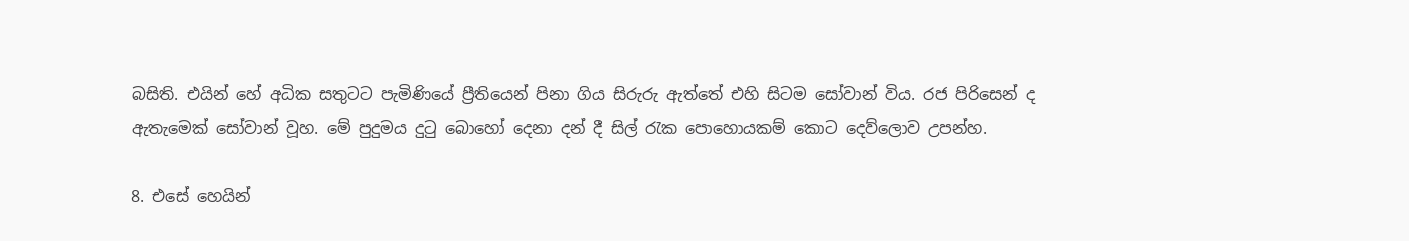බසිති. එයින් හේ අධික සතුටට පැමිණියේ ප්‍රීතියෙන් පිනා ගිය සිරුරු ඇත්තේ එහි සිටම සෝවාන් විය. රජ පිරිසෙන් ද ඇතැමෙක් සෝවාන් වූහ. මේ පුදුමය දුටු බොහෝ දෙනා දන් දී සිල් රැක පොහොයකම් කොට දෙව්ලොව උපන්හ.

8. එසේ හෙයින්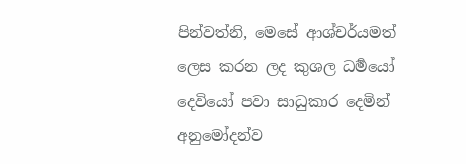පින්වත්නි, මෙසේ ආශ්චර්යමත් ලෙස කරන ලද කුශල ධර්‍මයෝ දෙවියෝ පවා සාධුකාර දෙමින් අනුමෝදන්ව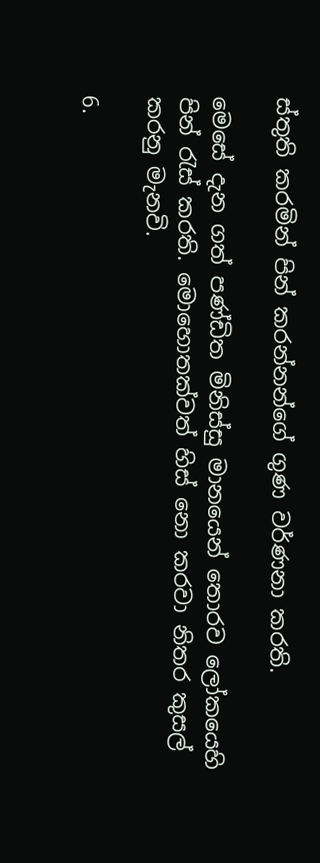ස්තුති කරමින් පින් කරන්නන්ගේ ගුණ වර්ණනා කරති.

මෙසේ දැන ගත් පණ්ඩිත මිනිස්සු මානයෙන් තොරව ලෝකයෙහි පින් රැස් කරති. මොහොතක්වත් හිස් නො කරවා නිතර කුසල් කරනු මැනවි.

6.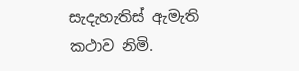සැදැහැතිස් ඇමැති කථාව නිමි.